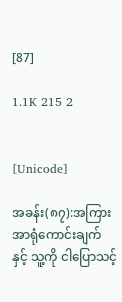[87]

1.1K 215 2


[Unicode]

အခန်း(၈၇):အကြားအာရုံကောင်းချက် နှင့် သူ့ကို ငါပြောသင့်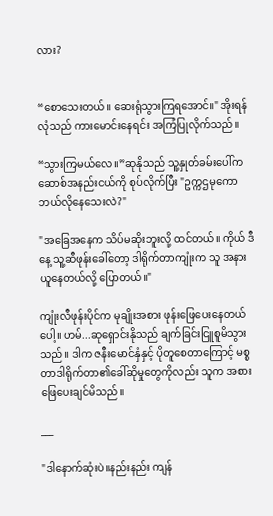လား?


“စောသေးတယ်။ ဆေးရုံသွားကြရအောင်။" အိုးရန်လုံသည် ကားမောင်းနေရင်း အကြံပြုလိုက်သည်။

“သွားကြမယ်လေ။”ဆုနိုသည် သူ့နှုတ်ခမ်းပေါ်က ဆောစ်အနည်းငယ်ကို စုပ်လိုက်ပြီး "ဥက္ကဌမုကော ဘယ်လိုနေသေးလဲ?"

"အခြေအနေက သိပ်မဆိုးဘူးလို့ ထင်တယ်။ ကိုယ် ဒီနေ့ သူ့ဆီဖုန်းခေါ်တော့ ဒါရိုက်တာကျုံးက သူ အနားယူနေတယ်လို့ ပြောတယ်။"

ကျုံးလီဖုန်းပိုင်က မုချိုးအစား ဖုန်းဖြေပေးနေတယ်ပေါ့။ ဟမ်...ဆုရှောင်းနိုသည် ချက်ခြင်းငြူစူမိသွားသည်။ ဒါက ဇနီးမောင်နှံနှင့် ပိုတူစေတာကြောင့် မစ္စတာဒါရိုက်တာ၏ခေါ်ဆိုမှုတွေကိုလည်း သူက အစားဖြေပေးချင်မိသည်။

___

"ဒါနောက်ဆုံးပဲ။နည်းနည်း ကျန်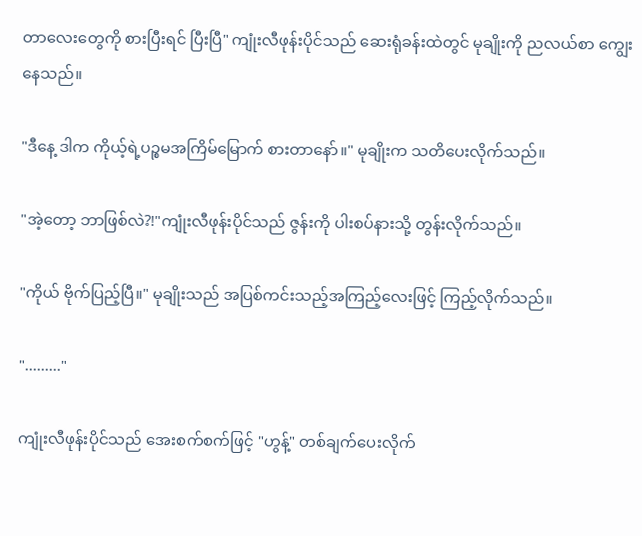တာလေးတွေကို စားပြီးရင် ပြီးပြီ" ကျုံးလီဖုန်းပိုင်သည် ဆေးရုံခန်းထဲတွင် မုချိုးကို ညလယ်စာ ကျွေးနေသည်။

"ဒီနေ့ ဒါက ကိုယ့်ရဲ့ပဉ္စမအကြိမ်မြောက် စားတာနော်။" မုချိုးက သတိပေးလိုက်သည်။

"အဲ့တော့ ဘာဖြစ်လဲ?!"ကျုံးလီဖုန်းပိုင်သည် ဇွန်းကို ပါးစပ်နားသို့ တွန်းလိုက်သည်။

"ကိုယ် ဗိုက်ပြည့်ပြီ။" မုချိုးသည် အပြစ်ကင်းသည့်အကြည့်လေးဖြင့် ကြည့်လိုက်သည်။

"........."

ကျုံးလီဖုန်းပိုင်သည် အေးစက်စက်ဖြင့် "ဟွန့်" တစ်ချက်ပေးလိုက်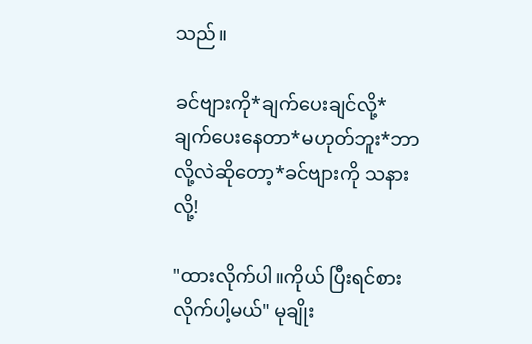သည်။

ခင်ဗျားကို*ချက်ပေးချင်လို့*ချက်ပေးနေတာ*မဟုတ်ဘူး*ဘာလို့လဲဆိုတော့*ခင်ဗျားကို သနားလို့!

"ထားလိုက်ပါ။ကိုယ် ပြီးရင်စားလိုက်ပါ့မယ်" မုချိုး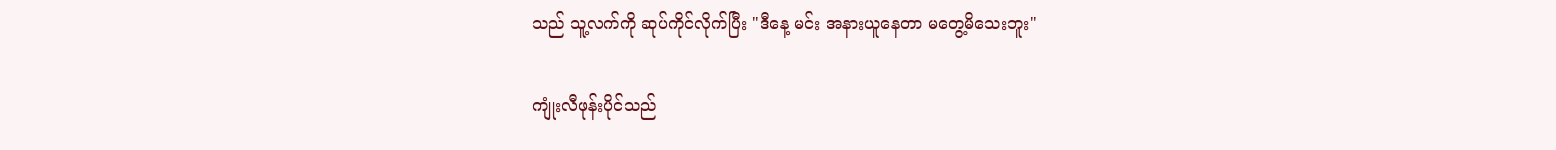သည် သူ့လက်ကို ဆုပ်ကိုင်လိုက်ပြီး "ဒီနေ့ မင်း အနားယူနေတာ မတွေ့မိသေးဘူး"

ကျုံးလီဖုန်းပိုင်သည်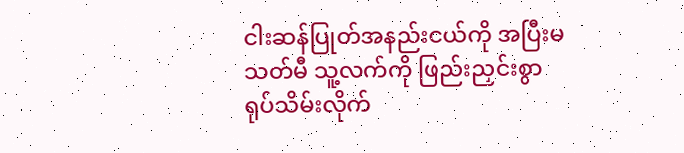ငါးဆန်ပြုတ်အနည်းငယ်ကို အပြီးမသတ်မီ သူ့လက်ကို ဖြည်းညှင်းစွာ ရုပ်သိမ်းလိုက်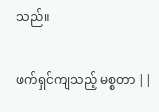သည်။

ဖက်ရှင်ကျသည့် မစ္စတာ ||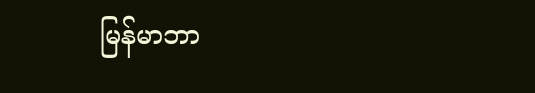မြန်မာဘာ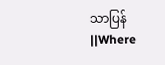သာပြန်||Where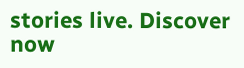stories live. Discover now